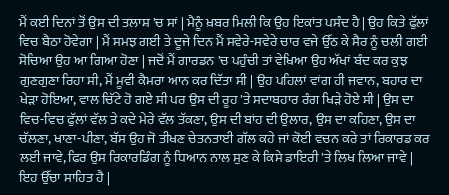ਮੈਂ ਕਈ ਦਿਨਾਂ ਤੋਂ ਉਸ ਦੀ ਤਲਾਸ਼ 'ਚ ਸਾਂ | ਮੈਨੂੰ ਖ਼ਬਰ ਮਿਲੀ ਕਿ ਉਹ ਇਕਾਂਤ ਪਸੰਦ ਹੈ | ਉਹ ਕਿਤੇ ਫੁੱਲਾਂ ਵਿਚ ਬੈਠਾ ਹੋਵੇਗਾ | ਮੈਂ ਸਮਝ ਗਈ ਤੇ ਦੂਜੇ ਦਿਨ ਮੈਂ ਸਵੇਰੇ-ਸਵੇਰੇ ਚਾਰ ਵਜੇ ਉੱਠ ਕੇ ਸੈਰ ਨੂੰ ਚਲੀ ਗਈ ਸੋਚਿਆ ਉਹ ਆ ਗਿਆ ਹੋਣਾ | ਜਦੋਂ ਮੈਂ ਗਾਰਡਨ 'ਚ ਪਹੁੰਚੀ ਤਾਂ ਵੇਖਿਆ ਉਹ ਅੱਖਾਂ ਬੰਦ ਕਰ ਕੁਝ ਗੁਣਗੁਣਾ ਰਿਹਾ ਸੀ, ਮੈਂ ਮੂਵੀ ਕੈਮਰਾ ਆਨ ਕਰ ਦਿੱਤਾ ਸੀ | ਉਹ ਪਹਿਲਾਂ ਵਾਂਗ ਹੀ ਜਵਾਨ, ਬਹਾਰ ਦਾ ਖੇੜਾ ਹੋਇਆ, ਵਾਲ ਚਿੱਟੇ ਹੋ ਗਏ ਸੀ ਪਰ ਉਸ ਦੀ ਰੂਹ 'ਤੇ ਸਦਾਬਹਾਰ ਰੰਗ ਖਿੜੇ ਹੋਏ ਸੀ | ਉਸ ਦਾ ਵਿਚ-ਵਿਚ ਫੁੱਲਾਂ ਵੱਲ ਤੇ ਕਦੇ ਮੇਰੇ ਵੱਲ ਤੱਕਣਾ, ਉਸ ਦੀ ਬਾਂਹ ਦੀ ਉਲਾਰ, ਉਸ ਦਾ ਕਹਿਣਾ, ਉਸ ਦਾ ਚੱਲਣਾ, ਖਾਣਾ-ਪੀਣਾ, ਬੱਸ ਉਹ ਜੋ ਤੀਖਣ ਚੇਤਨਤਾਈ ਗੱਲ ਕਹੇ ਜਾਂ ਕੋਈ ਵਚਨ ਕਰੇ ਤਾਂ ਰਿਕਾਰਡ ਕਰ ਲਈ ਜਾਵੇ, ਫਿਰ ਉਸ ਰਿਕਾਰਡਿੰਗ ਨੂੰ ਧਿਆਨ ਨਾਲ ਸੁਣ ਕੇ ਕਿਸੇ ਡਾਇਰੀ 'ਤੇ ਲਿਖ ਲਿਆ ਜਾਵੇ | ਇਹ ਉੱਚਾ ਸਾਹਿਤ ਹੈ |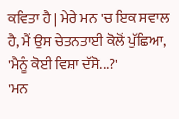ਕਵਿਤਾ ਹੈ | ਮੇਰੇ ਮਨ 'ਚ ਇਕ ਸਵਾਲ ਹੈ, ਮੈਂ ਉਸ ਚੇਤਨਤਾਈ ਕੋਲੋਂ ਪੁੱਛਿਆ, 'ਮੈਨੂੰ ਕੋਈ ਵਿਸ਼ਾ ਦੱਸੋ...?'
'ਮਨ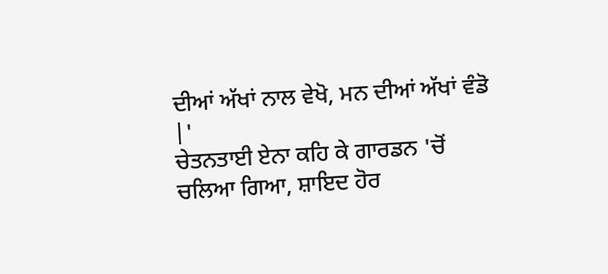ਦੀਆਂ ਅੱਖਾਂ ਨਾਲ ਵੇਖੋ, ਮਨ ਦੀਆਂ ਅੱਖਾਂ ਵੰਡੋ |'
ਚੇਤਨਤਾਈ ਏਨਾ ਕਹਿ ਕੇ ਗਾਰਡਨ 'ਚੋਂ ਚਲਿਆ ਗਿਆ, ਸ਼ਾਇਦ ਹੋਰ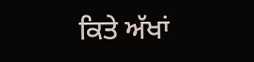ਕਿਤੇ ਅੱਖਾਂ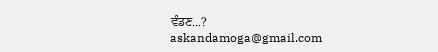ਵੰਡਣ...?
askandamoga@gmail.com